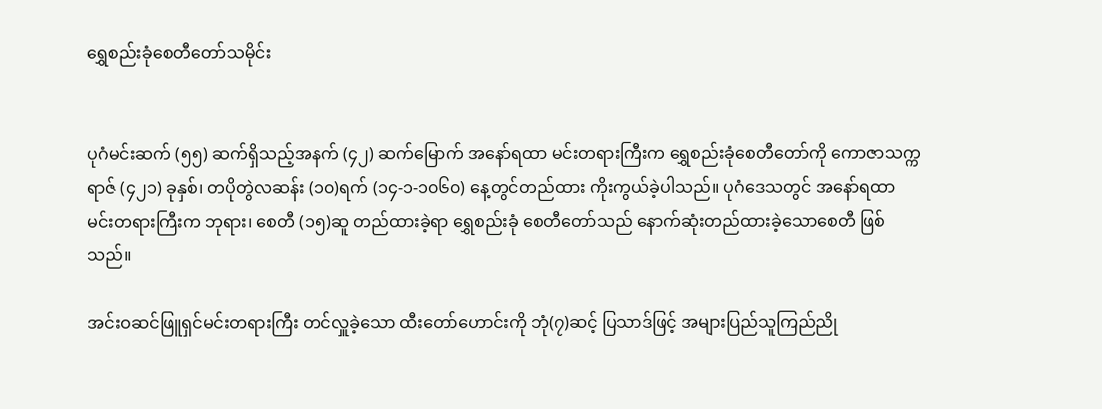ရွှေစည်းခုံစေတီတော်သမိုင်း


ပုဂံမင်းဆက် (၅၅) ဆက်ရှိသည့်အနက် (၄၂) ဆက်မြောက် အနော်ရထာ မင်းတရားကြီးက ရွှေစည်းခုံစေတီတော်ကို ကောဇာသက္ကရာဇ် (၄၂၁) ခုနှစ်၊ တပိုတွဲလဆန်း (၁၀)ရက် (၁၄-၁-၁၀၆၀) နေ့တွင်တည်ထား ကိုးကွယ်ခဲ့ပါသည်။ ပုဂံဒေသတွင် အနော်ရထာ မင်းတရားကြီးက ဘုရား၊ စေတီ (၁၅)ဆူ တည်ထားခဲ့ရာ ရွှေစည်းခုံ စေတီတော်သည် နောက်ဆုံးတည်ထားခဲ့သောစေတီ ဖြစ်သည်။

အင်းဝဆင်ဖြူရှင်မင်းတရားကြီး တင်လှူခဲ့သော ထီးတော်ဟောင်းကို ဘုံ(၇)ဆင့် ပြသာဒ်ဖြင့် အများပြည်သူကြည်ညို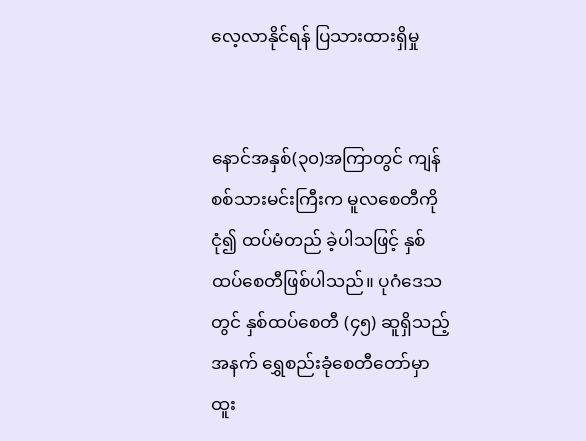လေ့လာနိုင်ရန် ပြသားထားရှိမှု


နောင်အနှစ်(၃၀)အကြာတွင် ကျန်စစ်သားမင်းကြီးက မူလစေတီကို ငုံ၍ ထပ်မံတည် ခဲ့ပါသဖြင့် နှစ်ထပ်စေတီဖြစ်ပါသည်။ ပုဂံဒေသတွင် နှစ်ထပ်စေတီ (၄၅) ဆူရှိသည့်အနက် ရွှေစည်းခုံစေတီတော်မှာ ထူး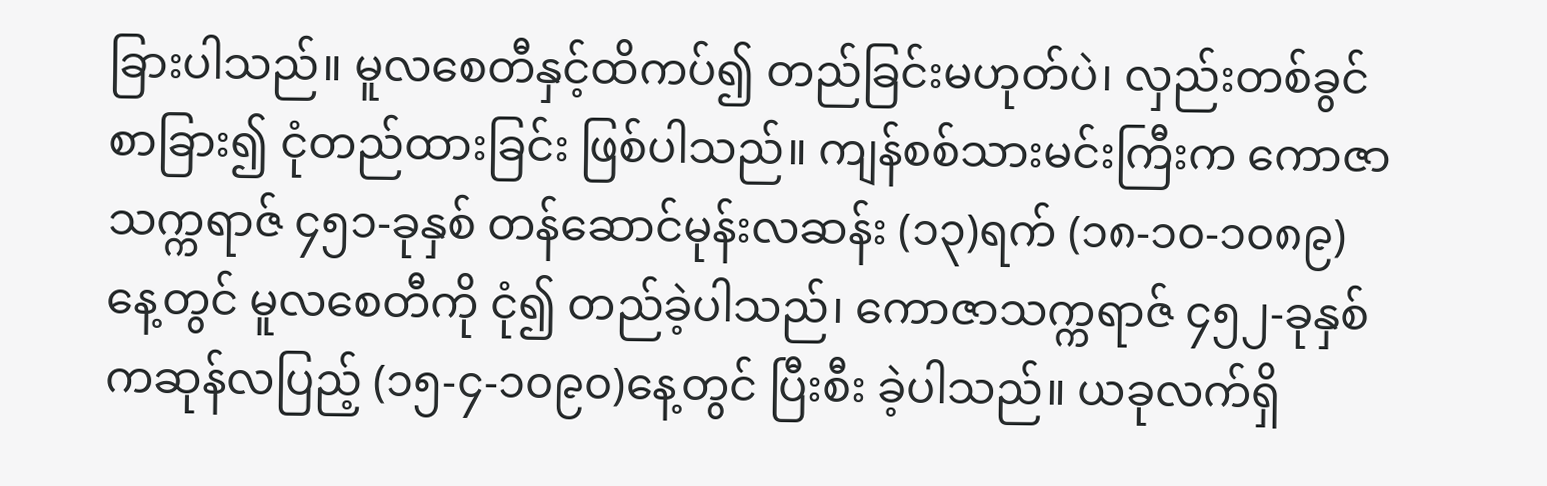ခြားပါသည်။ မူလစေတီနှင့်ထိကပ်၍ တည်ခြင်းမဟုတ်ပဲ၊ လှည်းတစ်ခွင်စာခြား၍ ငုံတည်ထားခြင်း ဖြစ်ပါသည်။ ကျန်စစ်သားမင်းကြီးက ကောဇာ သက္ကရာဇ် ၄၅၁-ခုနှစ် တန်ဆောင်မုန်းလဆန်း (၁၃)ရက် (၁၈-၁၀-၁၀၈၉) နေ့တွင် မူလစေတီကို ငုံ၍ တည်ခဲ့ပါသည်၊ ကောဇာသက္ကရာဇ် ၄၅၂-ခုနှစ် ကဆုန်လပြည့် (၁၅-၄-၁၀၉၀)နေ့တွင် ပြီးစီး ခဲ့ပါသည်။ ယခုလက်ရှိ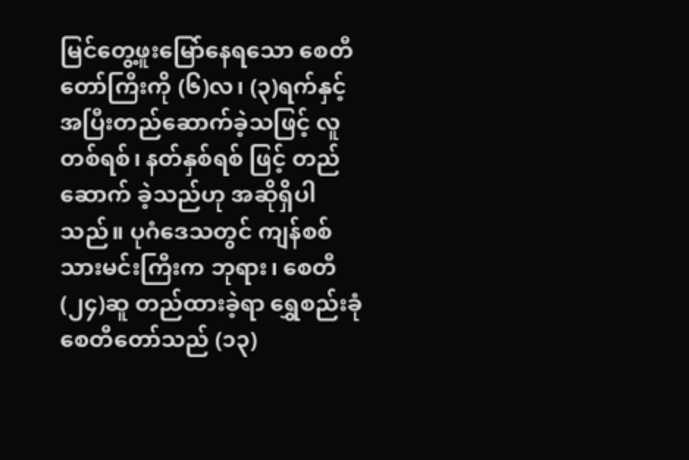မြင်တွေ့ဖူးမြော်နေရသော စေတီတော်ကြီးကို (၆)လ၊ (၃)ရက်နှင့် အပြီးတည်ဆောက်ခဲ့သဖြင့် လူတစ်ရစ်၊ နတ်နှစ်ရစ် ဖြင့် တည်ဆောက် ခဲ့သည်ဟု အဆိုရှိပါသည်။ ပုဂံဒေသတွင် ကျန်စစ်သားမင်းကြီးက ဘုရား၊ စေတီ (၂၄)ဆူ တည်ထားခဲ့ရာ ရွှေစည်းခုံစေတီတော်သည် (၁၃)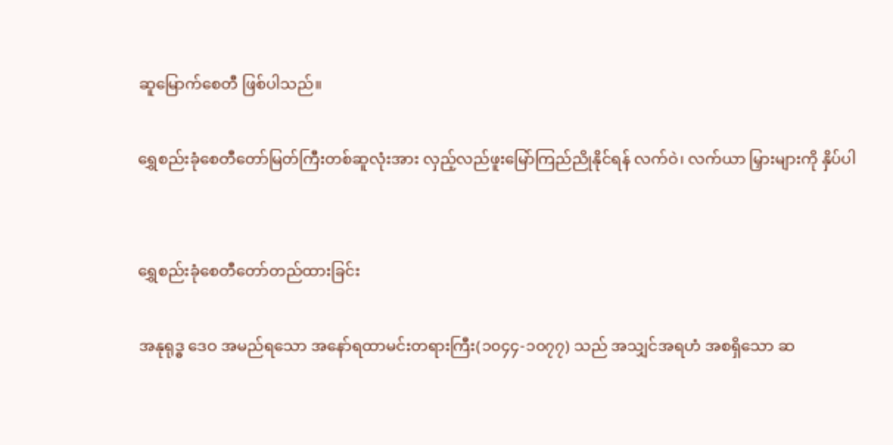ဆူမြောက်စေတီ ဖြစ်ပါသည်။

ရွှေစည်းခုံစေတီတော်မြတ်ကြီးတစ်ဆူလုံးအား လှည့်လည်ဖူး‌မြော်ကြည်ညိုနိုင်ရန် လက်ဝဲ၊ လက်ယာ မြှားများကို နှိပ်ပါ


ရွှေစည်းခုံစေတီတော်တည်ထားခြင်း

အနုရုဒ္ဓ ဒေဝ အမည်ရသော အနော်ရထာမင်းတရားကြီး(၁၀၄၄-၁၀၇၇) သည် အသျှင်အရဟံ အစရှိသော ဆ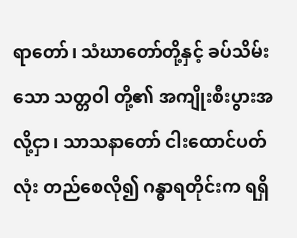ရာတော်၊ သံဃာတော်တို့နှင့် ခပ်သိမ်းသော သတ္တဝါ တို့၏ အကျိုးစီးပွားအလို့ငှာ၊ သာသနာတော် ငါးထောင်ပတ်လုံး တည်စေလို၍ ဂန္ဓာရတိုင်းက ရရှိ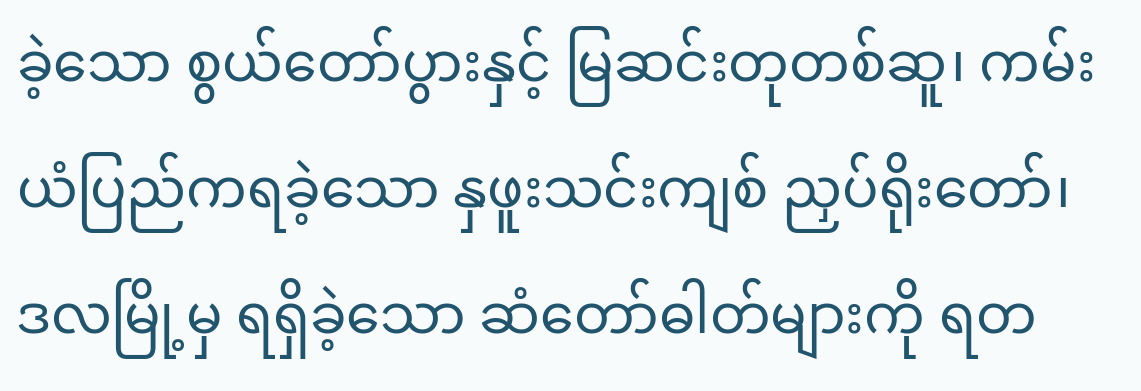ခဲ့သော စွယ်တော်ပွားနှင့် မြဆင်းတုတစ်ဆူ၊ ကမ်းယံပြည်ကရခဲ့သော နှဖူးသင်းကျစ် ညှပ်ရိုးတော်၊ ဒလမြို့မှ ရရှိခဲ့သော ဆံတော်ဓါတ်များကို ရတ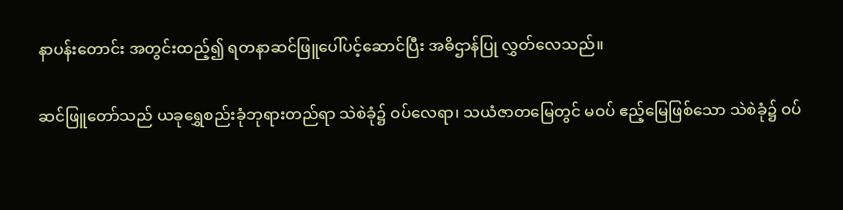နာပန်းတောင်း အတွင်းထည့်၍ ရတနာဆင်ဖြူပေါ်ပင့်ဆောင်ပြီး အဓိဌာန်ပြု လွှတ်လေသည်။

ဆင်ဖြူတော်သည် ယခုရွှေစည်းခုံဘုရားတည်ရာ သဲစဲခုံ၌ ဝပ်လေရာ၊ သယံဇာတမြေတွင် မဝပ် ဧည့်မြေဖြစ်သော သဲစဲခုံ၌ ဝပ်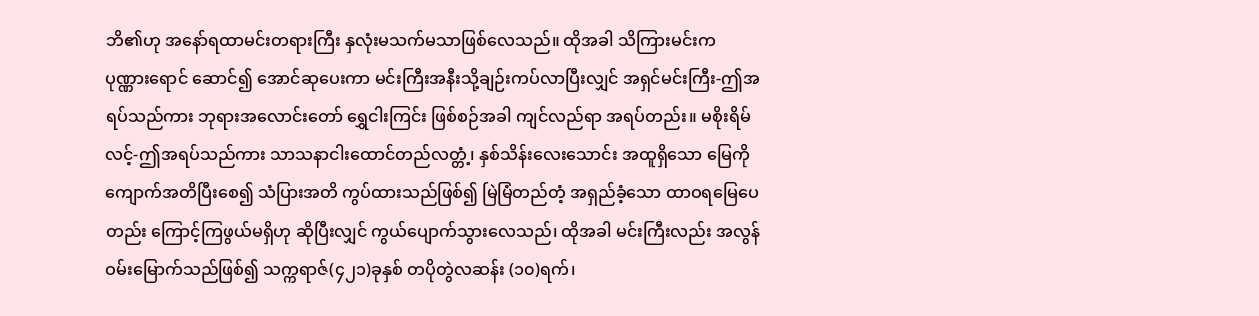ဘိ၏ဟု အနော်ရထာမင်းတရားကြီး နှလုံးမသက်မသာဖြစ်လေသည်။ ထိုအခါ သိကြားမင်းက ပုဏ္ဏားရောင် ဆောင်၍ အောင်ဆုပေးကာ မင်းကြီးအနီးသို့ချဉ်းကပ်လာပြီးလျှင် အရှင်မင်းကြီး-ဤအရပ်သည်ကား ဘုရားအလောင်းတော် ရွှေငါးကြင်း ဖြစ်စဉ်အခါ ကျင်လည်ရာ အရပ်တည်း။ မစိုးရိမ်လင့်-ဤအရပ်သည်ကား သာသနာငါးထောင်တည်လတ္တံ့၊ နှစ်သိန်းလေးသောင်း အထူရှိသော မြေကို ကျောက်အတိပြီးစေ၍ သံပြားအတိ ကွပ်ထားသည်ဖြစ်၍ မြဲမြံတည်တံ့ အရှည်ခံ့သော ထာဝရမြေပေတည်း ကြောင့်ကြဖွယ်မရှိဟု ဆိုပြီးလျှင် ကွယ်ပျောက်သွားလေသည်၊ ထိုအခါ မင်းကြီးလည်း အလွန်ဝမ်းမြောက်သည်ဖြစ်၍ သက္ကရာဇ်(၄၂၁)ခုနှစ် တပိုတွဲလဆန်း (၁၀)ရက်၊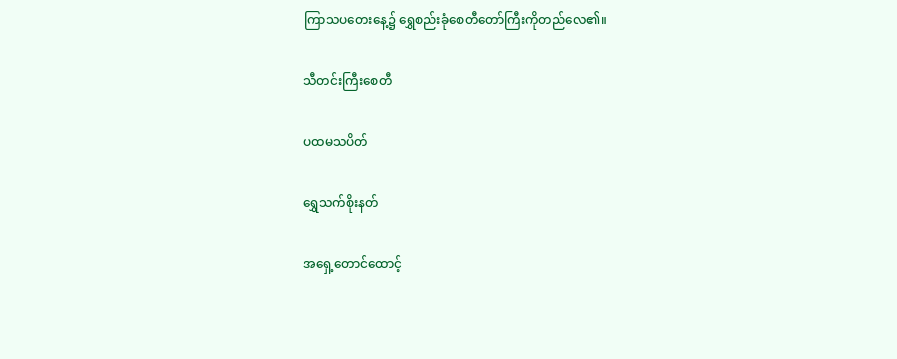ကြာသပတေးနေ့၌ ရွှေစည်းခုံစေတီတော်ကြီးကိုတည်လေ၏။

သီတင်းကြီးစေတီ

ပထမသပိတ်

ရွှေသက်စိုးနတ်

အရှေ့တောင်ထောင့်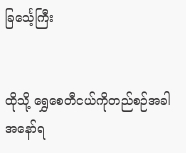ခြင်္သေ့ကြီး


ထိုသို့ ရွှေစေတီငယ်ကိုတည်စဉ်အခါ အနော်ရ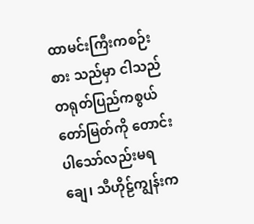ထာမင်းကြီးကစဉ်းစား သည်မှာ ငါသည် တရုတ်ပြည်ကစွယ်တော်မြတ်ကို တောင်းပါသော်လည်းမရချေ၊ သီဟိုဠ်ကျွန်းက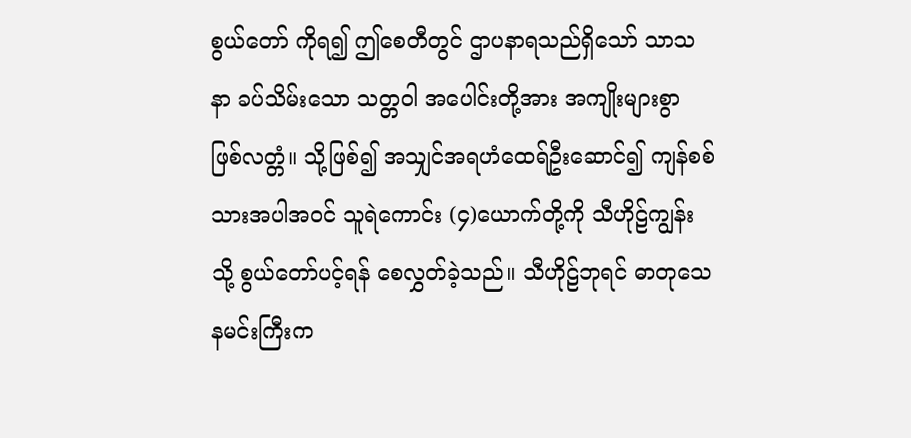စွယ်တော် ကိုရ၍ ဤစေတီတွင် ဌာပနာရသည်ရှိသော် သာသနာ ခပ်သိမ်းသော သတ္တဝါ အပေါင်းတို့အား အကျိုးများစွာ ဖြစ်လတ္တံ။ သို့ဖြစ်၍ အသျှင်အရဟံထေရ်ဦးဆောင်၍ ကျန်စစ်သားအပါအဝင် သူရဲကောင်း (၄)ယောက်တို့ကို သီဟိုဠ်ကျွန်းသို့ စွယ်တော်ပင့်ရန် စေလွှတ်ခဲ့သည်။ သီဟိုဠ်ဘုရင် ဓာတုသေနမင်းကြီးက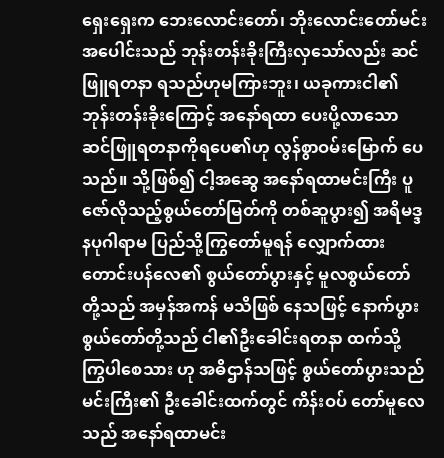ရှေးရှေးက ဘေးလောင်းတော်၊ ဘိုးလောင်းတော်မင်းအပေါင်းသည် ဘုန်းတန်းခိုးကြီးလှသော်လည်း ဆင်ဖြူရတနာ ရသည်ဟုမကြားဘူး၊ ယခုကားငါ၏ဘုန်းတန်းခိုးကြောင့် အနော်ရထာ ပေးပို့လာသော ဆင်ဖြူရတနာကိုရပေ၏ဟု လွန်စွာဝမ်းမြောက် ပေသည်။ သို့ဖြစ်၍ ငါ့အဆွေ အနော်ရထာမင်းကြီး ပူဇော်လိုသည့်စွယ်တော်မြတ်ကို တစ်ဆူပွား၍ အရိမဒ္ဒနပုဂါရာမ ပြည်သို့ကြွတော်မူရန် လျှောက်ထား တောင်းပန်လေ၏ စွယ်တော်ပွားနှင့် မူလစွယ်တော် တို့သည် အမှန်အကန် မသိဖြစ် နေသဖြင့် နောက်ပွားစွယ်တော်တို့သည် ငါ၏ဦးခေါင်းရတနာ ထက်သို့ ကြွပါစေသား ဟု အဓိဌာန်သဖြင့် စွယ်တော်ပွားသည် မင်းကြီး၏ ဦးခေါင်းထက်တွင် ကိန်းဝပ် တော်မူလေသည် အနော်ရထာမင်း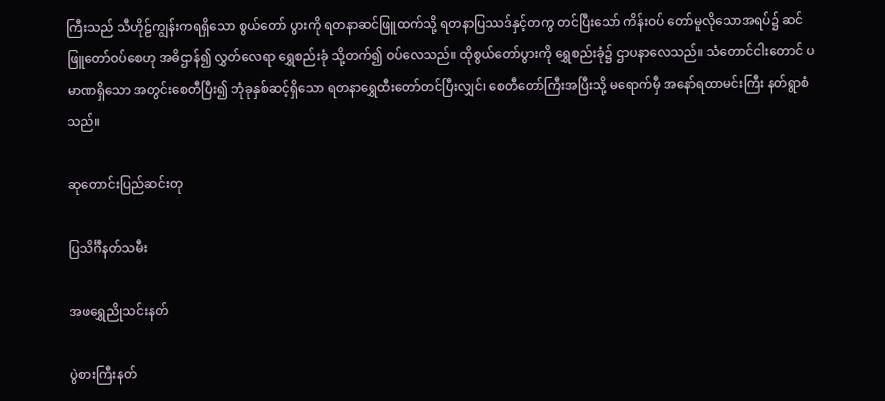ကြီးသည် သီဟိုဠ်ကျွန်းကရရှိသော စွယ်တော် ပွားကို ရတနာဆင်ဖြူထက်သို့ ရတနာပြဿဒ်နှင့်တကွ တင်ပြီးသော် ကိန်းဝပ် တော်မူလိုသောအရပ်၌ ဆင်ဖြူတော်ဝပ်စေဟု အဓိဌာန်၍ လွှတ်လေရာ ရွှေစည်းခုံ သို့တက်၍ ဝပ်လေသည်။ ထိုစွယ်တော်ပွားကို ရွှေစည်းခုံ၌ ဌာပနာလေသည်။ သံတောင်ငါးတောင် ပမာဏရှိသော အတွင်းစေတီပြီး၍ ဘုံခုနှစ်ဆင့်ရှိသော ရတနာရွှေထီးတော်တင်ပြီးလျှင်၊ စေတီတော်ကြီးအပြီးသို့ မရောက်မှီ အနော်ရထာမင်းကြီး နတ်ရွာစံသည်။

ဆုတောင်းပြည်ဆင်းတု

ပြသိင်္ဂီနတ်သမီး

အဖရွှေညိုသင်းနတ်

ပွဲစားကြီးနတ်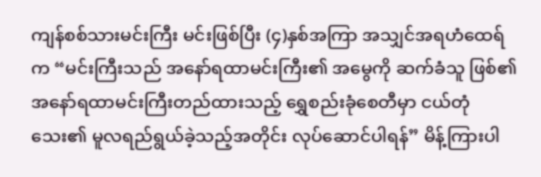ကျန်စစ်သားမင်းကြီး မင်းဖြစ်ပြီး (၄)နှစ်အကြာ အသျှင်အရဟံထေရ်က “မင်းကြီးသည် အနော်ရထာမင်းကြီး၏ အမွေကို ဆက်ခံသူ ဖြစ်၏ အနော်ရထာမင်းကြီးတည်ထားသည့် ရွှေစည်းခုံစေတီမှာ ငယ်တုံသေး၏ မူလရည်ရွယ်ခဲ့သည့်အတိုင်း လုပ်ဆောင်ပါရန်” မိန့်ကြားပါ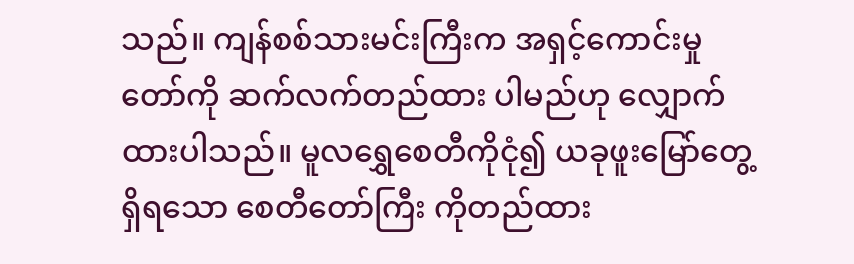သည်။ ကျန်စစ်သားမင်းကြီးက အရှင့်ကောင်းမှုတော်ကို ဆက်လက်တည်ထား ပါမည်ဟု လျှောက်ထားပါသည်။ မူလရွှေစေတီကိုငုံ၍ ယခုဖူးမြော်တွေ့ရှိရသော စေတီတော်ကြီး ကိုတည်ထား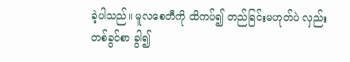ခဲ့ပါသည်။ မူလစေတီကို ထိကပ်၍ တည်ခြင်းမဟုတ်ပဲ လှည်းတစ်ခွင်စာ ခွါ၍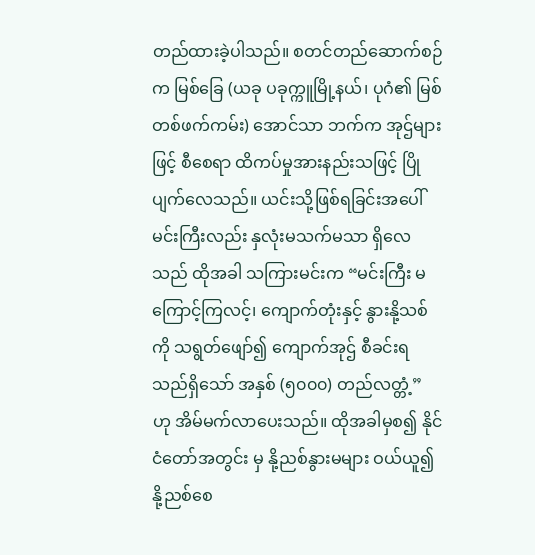တည်ထားခဲ့ပါသည်။ စတင်တည်ဆောက်စဉ်က မြစ်ခြေ (ယခု ပခုက္ကူမြို့နယ်၊ ပုဂံ၏ မြစ်တစ်ဖက်ကမ်း) အောင်သာ ဘက်က အုဌ်များဖြင့် စီစေရာ ထိကပ်မှုအားနည်းသဖြင့် ပြိုပျက်လေသည်။ ယင်းသို့ဖြစ်ရခြင်းအပေါ် မင်းကြီးလည်း နှလုံးမသက်မသာ ရှိလေသည် ထိုအခါ သကြားမင်းက “မင်းကြီး မကြောင့်ကြလင့်၊ ကျောက်တုံးနှင့် နွားနို့သစ်ကို သရွတ်ဖျော်၍ ကျောက်အုဌ် စီခင်းရသည်ရှိသော် အနှစ် (၅၀၀၀) တည်လတ္တံ့” ဟု အိမ်မက်လာပေးသည်။ ထိုအခါမှစ၍ နိုင်ငံတော်အတွင်း မှ နို့ညစ်နွားမများ ဝယ်ယူ၍ နို့ညစ်စေ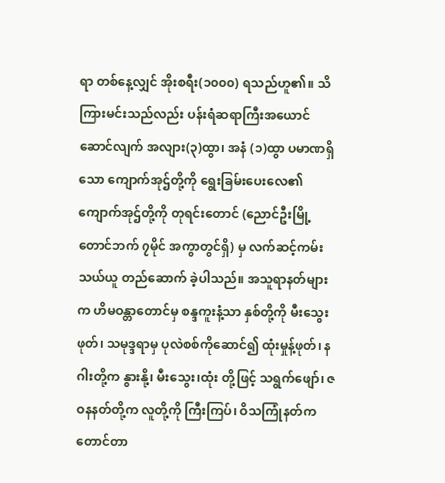ရာ တစ်နေ့လျှင် အိုးစရီး(၁၀၀၀) ရသည်ဟူ၏။ သိကြားမင်းသည်လည်း ပန်းရံဆရာကြီးအယောင်ဆောင်လျက် အလျား(၃)ထွာ၊ အနံ (၁)ထွာ ပမာဏရှိသော ကျောက်အုဌ်တို့ကို ရွေးခြမ်းပေးလေ၏ ကျောက်အုဌ်တို့ကို တုရင်းတောင် (ညောင်ဦးမြို့တောင်ဘက် ၇မိုင် အကွာတွင်ရှိ) မှ လက်ဆင့်ကမ်းသယ်ယူ တည်ဆောက် ခဲ့ပါသည်။ အသူရာနတ်များက ဟိမဝန္တာတောင်မှ စန္ဒကူးနံ့သာ နှစ်တို့ကို မီးသွေးဖုတ်၊ သမုဒ္ဒရာမှ ပုလဲစစ်ကိုဆောင်၍ ထုံးမှုန့်ဖုတ်၊ နဂါးတို့က နွားနို့၊ မီးသွေး၊ထုံး တို့ဖြင့် သရွက်ဖျော်၊ ဇဝနနတ်တို့က လူတို့ကို ကြီးကြပ်၊ ဝိသကြုံနတ်က တောင်တာ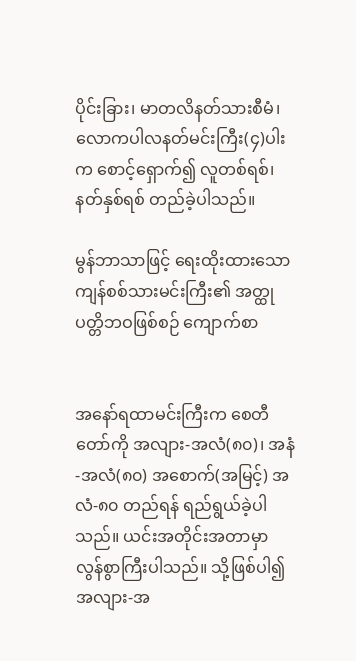ပိုင်းခြား၊ မာတလိနတ်သားစီမံ၊ လောကပါလနတ်မင်းကြီး(၄)ပါးက စောင့်ရှောက်၍ လူတစ်ရစ်၊ နတ်နှစ်ရစ် တည်ခဲ့ပါသည်။

မွန်ဘာသာဖြင့် ရေးထိုးထားသော ကျန်စစ်သားမင်းကြီး၏ အတ္ထုပတ္တိဘဝဖြစ်စဉ် ကျောက်စာ


အနော်ရထာမင်းကြီးက စေတီတော်ကို အလျား-အလံ(၈၀)၊ အနံ-အလံ(၈၀) အစောက်(အမြင့်) အလံ-၈၀ တည်ရန် ရည်ရွယ်ခဲ့ပါသည်။ ယင်းအတိုင်းအတာမှာ လွန်စွာကြီးပါသည်။ သို့ဖြစ်ပါ၍ အလျား-အ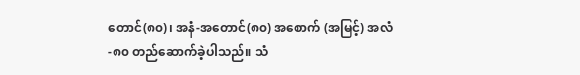တောင်(၈၀)၊ အနံ-အတောင်(၈၀) အစောက် (အမြင့်) အလံ-၈၀ တည်ဆောက်ခဲ့ပါသည်။ သံ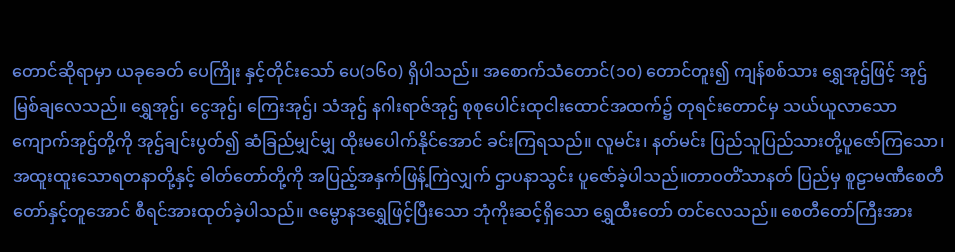တောင်ဆိုရာမှာ ယခုခေတ် ပေကြိုး နှင့်တိုင်းသော် ပေ(၁၆၀) ရှိပါသည်။ အစောက်သံတောင်(၁၀) တောင်တူး၍ ကျန်စစ်သား ရွှေအုဌ်ဖြင့် အုဌ်မြစ်ချလေသည်။ ရွှေအုဌ်၊ ငွေအုဌ်၊ ကြေးအုဌ်၊ သံအုဌ် နဂါးရာဇ်အုဌ် စုစုပေါင်းထုငါးထောင်အထက်၌ တုရင်းတောင်မှ သယ်ယူလာသော ကျောက်အုဌ်တို့ကို အုဌ်ချင်းပွတ်၍ ဆံခြည်မျှင်မျှ ထိုးမပေါက်နိုင်အောင် ခင်းကြရသည်။ လူမင်း၊ နတ်မင်း ပြည်သူပြည်သားတို့ပူဇော်ကြသော၊ အထူးထူးသောရတနာတို့နှင့် ဓါတ်တော်တို့ကို အပြည့်အနှက်ဖြန့်ကြဲလျှက် ဌာပနာသွင်း ပူဇော်ခဲ့ပါသည်။တာဝတိံသာနတ် ပြည်မှ စူဠာမဏီစေတီတော်နှင့်တူအောင် စီရင်အားထုတ်ခဲ့ပါသည်။ ဇမ္ဗောနဒရွှေဖြင့်ပြီးသော ဘုံကိုးဆင့်ရှိသော ရွှေထီးတော် တင်လေသည်။ စေတီတော်ကြီးအား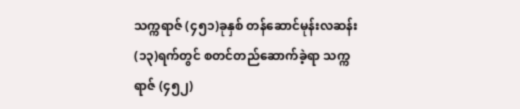သက္ကရာဇ် (၄၅၁)ခုနှစ် တန်ဆောင်မုန်းလဆန်း (၁၃)ရက်တွင် စတင်တည်ဆောက်ခဲ့ရာ သက္ကရာဇ် (၄၅၂)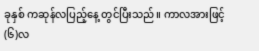ခုနှစ် ကဆုန်လပြည့်နေ့ တွင်ပြီးသည်။ ကာလအားဖြင့် (၆)လ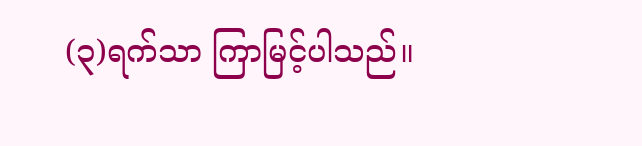(၃)ရက်သာ ကြာမြင့်ပါသည်။